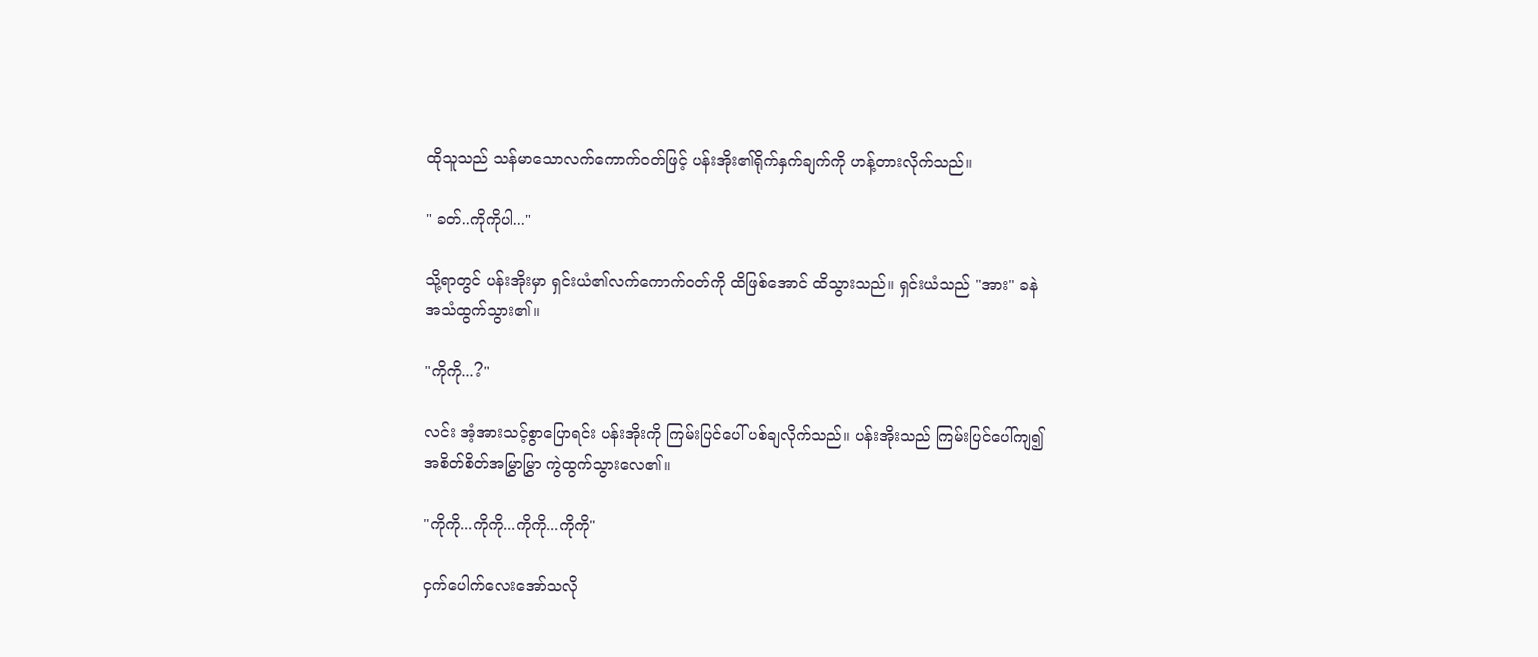ထိုသူသည် သန်မာသောလက်ကောက်ဝတ်ဖြင့် ပန်းအိုး၏ရိုက်နှက်ချက်ကို ဟန့်တားလိုက်သည်။

" ခတ်..ကိုကိုပါ..."

သို့ရာတွင် ပန်းအိုးမှာ ရှင်းယံ၏လက်ကောက်ဝတ်ကို ထိဖြစ်အောင် ထိသွားသည်။ ရှင်းယံသည် "အား" ခနဲ
အသံထွက်သွား၏။

"ကိုကို...?"

လင်း အံ့အားသင့်စွာပြောရင်း ပန်းအိုးကို ကြမ်းပြင်ပေါ် ပစ်ချလိုက်သည်။ ပန်းအိုးသည် ကြမ်းပြင်ပေါ်ကျ၍
အစိတ်စိတ်အမြွှာမြွှာ ကွဲထွက်သွားလေ၏။

"ကိုကို...ကိုကို...ကိုကို...ကိုကို"

ငှက်ပေါက်လေးအော်သလို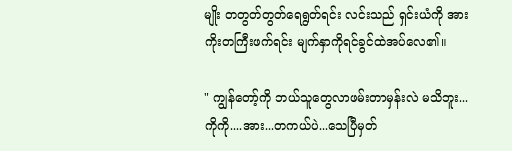မျိုး တတွတ်တွတ်ရေရွတ်ရင်း လင်းသည် ရှင်းယံကို အားကိုးတကြီးဖက်ရင်း မျက်နှာကိုရင်ခွင်ထဲအပ်လေ၏။

" ကျွန်တော့်ကို ဘယ်သူတွေလာဖမ်းတာမှန်းလဲ မသိဘူး...ကိုကို....အား...တကယ်ပဲ...သေပြီမှတ်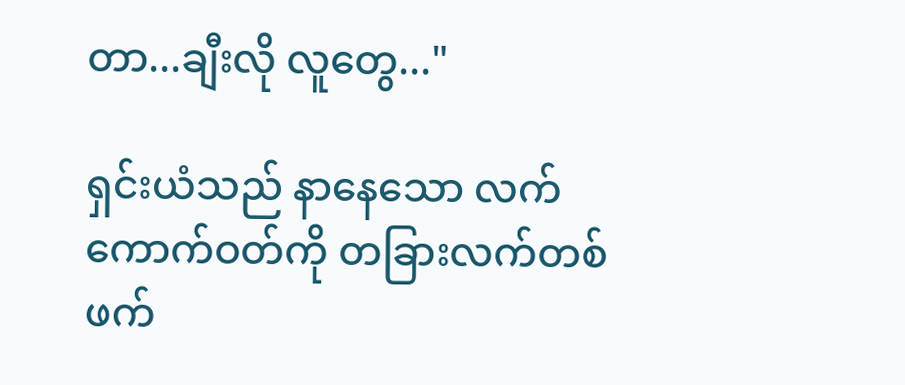တာ...ချီးလို လူတွေ..."

ရှင်းယံသည် နာနေသော လက်ကောက်ဝတ်ကို တခြားလက်တစ်ဖက်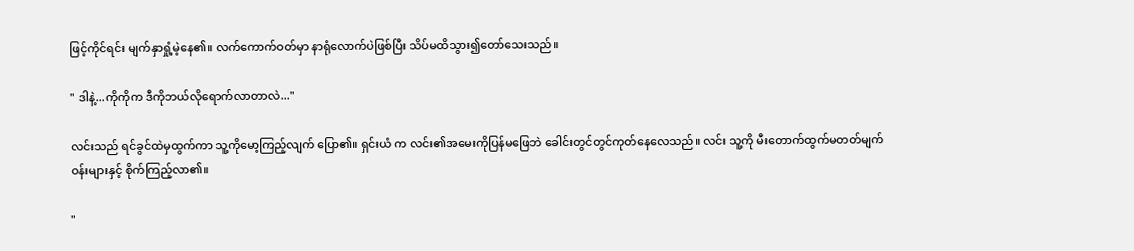ဖြင့်ကိုင်ရင်း မျက်နှာရှုံ့မဲ့နေ၏။ လက်ကောက်ဝတ်မှာ နာရုံလောက်ပဲဖြစ်ပြီး သိပ်မထိသွား၍တော်သေးသည်။

" ဒါနဲ့...ကိုကိုက ဒီကိုဘယ်လိုရောက်လာတာလဲ..."

လင်းသည် ရင်ခွင်ထဲမှထွက်ကာ သူ့ကိုမော့ကြည့်လျက် ပြော၏။ ရှင်းယံ က လင်း၏အမေးကိုပြန်မဖြေဘဲ ခေါင်းတွင်တွင်ကုတ်နေလေသည်။ လင်း သူ့ကို မီးတောက်ထွက်မတတ်မျက်ဝန်းများနှင့် စိုက်ကြည့်လာ၏။

"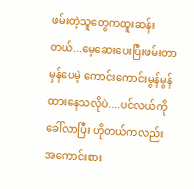ဖမ်းတဲ့သူတွေကထူးဆန်းတယ်...မေ့ဆေးပေးပြီးဖမ်းတာမှန်ပေမဲ့ ကောင်းကောင်းမွန်မွန်ထားနေသလိုပဲ....ပင်လယ်ကိုခေါ်လာပြီး ဟိုတယ်ကလည်း အကောင်းစား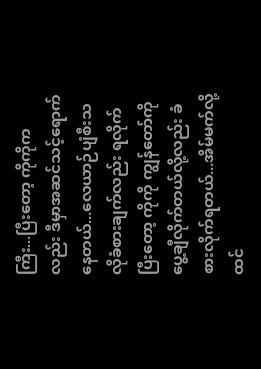ကြီး...ပြီးတော့ ကိုကိုကလည်း ဒီမှာအဆင်သင့်ရောက်နေတယ်...လေယာဉ်ပျံစီးသလိုခံစားချက်လည်း ရလိုက်ပြီးတော့ ကိုကို ကျွန်တော်ကိုပွေ့ချီလိုက်တယ်လို့လည်း ခံစားလိုက်ရတယ်...အိမ်မက်လို့ထင်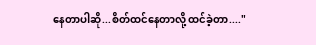နေတာပါဆို...စိတ်ထင်နေတာလို့ ထင်ခဲ့တာ...."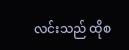လင်းသည် ထိုစ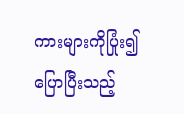ကားများကိုပြုံး၍ ပြောပြီးသည့်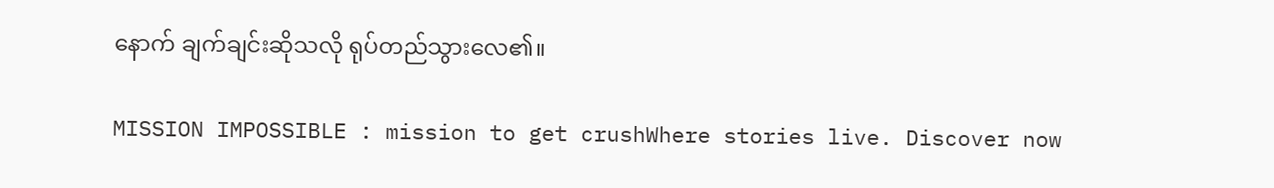နောက် ချက်ချင်းဆိုသလို ရုပ်တည်သွားလေ၏။

MISSION IMPOSSIBLE : mission to get crushWhere stories live. Discover now